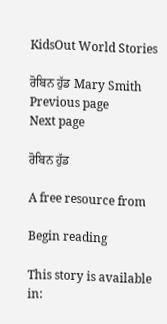KidsOut World Stories

ਰੋਬਿਨ ਹੁੱਡ Mary Smith
Previous page
Next page

ਰੋਬਿਨ ਹੁੱਡ

A free resource from

Begin reading

This story is available in: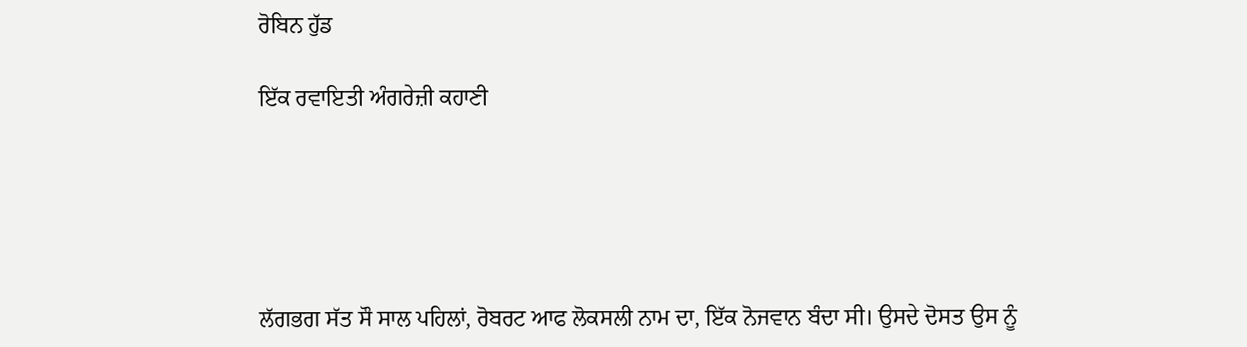ਰੋਬਿਨ ਹੁੱਡ

ਇੱਕ ਰਵਾਇਤੀ ਅੰਗਰੇਜ਼ੀ ਕਹਾਣੀ





ਲੱਗਭਗ ਸੱਤ ਸੌ ਸਾਲ ਪਹਿਲਾਂ, ਰੋਬਰਟ ਆਫ ਲੋਕਸਲੀ ਨਾਮ ਦਾ, ਇੱਕ ਨੋਜਵਾਨ ਬੰਦਾ ਸੀ। ਉਸਦੇ ਦੋਸਤ ਉਸ ਨੂੰ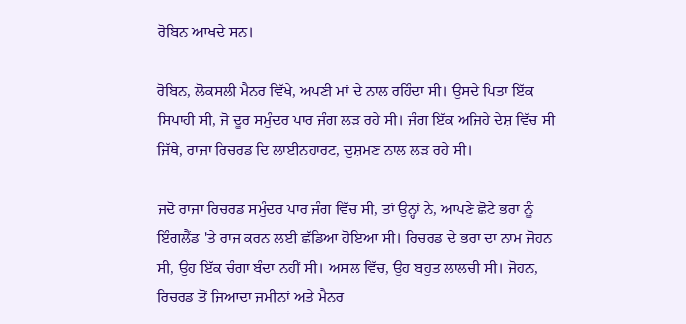ਰੋਬਿਨ ਆਖਦੇ ਸਨ।

ਰੋਬਿਨ, ਲੋਕਸਲੀ ਮੈਨਰ ਵਿੱਖੇ, ਅਪਣੀ ਮਾਂ ਦੇ ਨਾਲ ਰਹਿੰਦਾ ਸੀ। ਉਸਦੇ ਪਿਤਾ ਇੱਕ ਸਿਪਾਹੀ ਸੀ, ਜੋ ਦੂਰ ਸਮੁੰਦਰ ਪਾਰ ਜੰਗ ਲੜ ਰਹੇ ਸੀ। ਜੰਗ ਇੱਕ ਅਜਿਹੇ ਦੇਸ਼ ਵਿੱਚ ਸੀ ਜਿੱਥੇ, ਰਾਜਾ ਰਿਚਰਡ ਦਿ ਲਾਈਨਹਾਰਟ, ਦੁਸ਼ਮਣ ਨਾਲ ਲੜ ਰਹੇ ਸੀ।

ਜਦੋ ਰਾਜਾ ਰਿਚਰਡ ਸਮੁੰਦਰ ਪਾਰ ਜੰਗ ਵਿੱਚ ਸੀ, ਤਾਂ ਉਨ੍ਹਾਂ ਨੇ, ਆਪਣੇ ਛੋਟੇ ਭਰਾ ਨੂੰ ਇੰਗਲੈਂਡ 'ਤੇ ਰਾਜ ਕਰਨ ਲਈ ਛੱਡਿਆ ਹੋਇਆ ਸੀ। ਰਿਚਰਡ ਦੇ ਭਰਾ ਦਾ ਨਾਮ ਜੋਹਨ ਸੀ, ਉਹ ਇੱਕ ਚੰਗਾ ਬੰਦਾ ਨਹੀਂ ਸੀ। ਅਸਲ ਵਿੱਚ, ਉਹ ਬਹੁਤ ਲਾਲਚੀ ਸੀ। ਜੋਹਨ, ਰਿਚਰਡ ਤੋਂ ਜਿਆਦਾ ਜਮੀਨਾਂ ਅਤੇ ਮੈਨਰ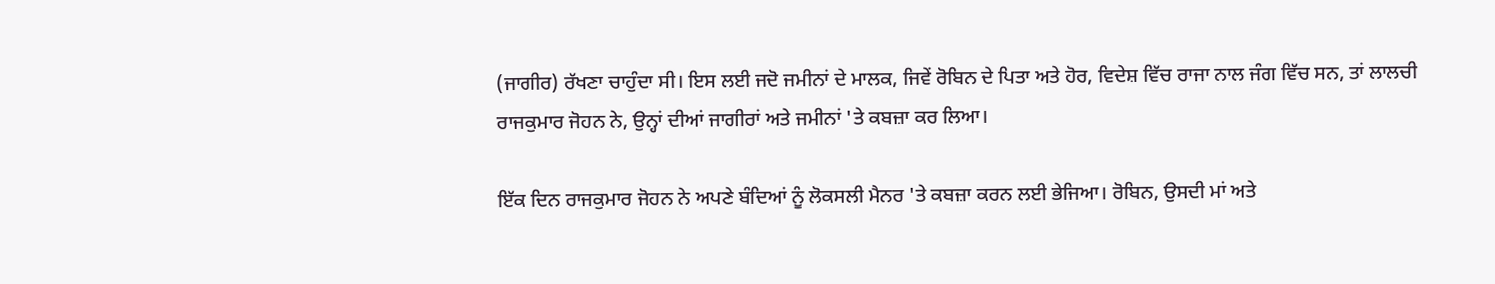(ਜਾਗੀਰ) ਰੱਖਣਾ ਚਾਹੁੰਦਾ ਸੀ। ਇਸ ਲਈ ਜਦੋ ਜਮੀਨਾਂ ਦੇ ਮਾਲਕ, ਜਿਵੇਂ ਰੋਬਿਨ ਦੇ ਪਿਤਾ ਅਤੇ ਹੋਰ, ਵਿਦੇਸ਼ ਵਿੱਚ ਰਾਜਾ ਨਾਲ ਜੰਗ ਵਿੱਚ ਸਨ, ਤਾਂ ਲਾਲਚੀ ਰਾਜਕੁਮਾਰ ਜੋਹਨ ਨੇ, ਉਨ੍ਹਾਂ ਦੀਆਂ ਜਾਗੀਰਾਂ ਅਤੇ ਜਮੀਨਾਂ 'ਤੇ ਕਬਜ਼ਾ ਕਰ ਲਿਆ।

ਇੱਕ ਦਿਨ ਰਾਜਕੁਮਾਰ ਜੋਹਨ ਨੇ ਅਪਣੇ ਬੰਦਿਆਂ ਨੂੰ ਲੋਕਸਲੀ ਮੈਨਰ 'ਤੇ ਕਬਜ਼ਾ ਕਰਨ ਲਈ ਭੇਜਿਆ। ਰੋਬਿਨ, ਉਸਦੀ ਮਾਂ ਅਤੇ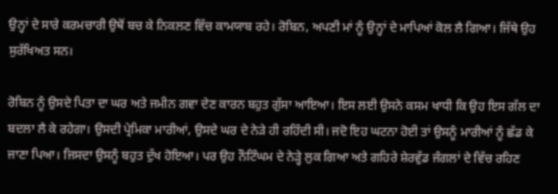ਉਨ੍ਹਾਂ ਦੇ ਸਾਰੇ ਕਰਮਚਾਰੀ ਉਥੋਂ ਬਚ ਕੇ ਨਿਕਲਣ ਵਿੱਚ ਕਾਮਯਾਬ ਰਹੇ। ਰੋਬਿਨ, ਅਪਣੀ ਮਾਂ ਨੂੰ ਉਨ੍ਹਾਂ ਦੇ ਮਾਪਿਆਂ ਕੋਲ ਲੈ ਗਿਆ। ਜਿੱਥੇ ਉਹ ਸੁਰੱਖਿਅਤ ਸਨ।

ਰੋਬਿਨ ਨੂੰ ਉਸਦੇ ਪਿਤਾ ਦਾ ਘਰ ਅਤੇ ਜਮੀਨ ਗਵਾ ਦੇਣ ਕਾਰਨ ਬਹੁਤ ਗੁੱਸਾ ਆਇਆ। ਇਸ ਲਈ ਉਸਨੇ ਕਸਮ ਖਾਧੀ ਕਿ ਉਹ ਇਸ ਗੱਲ ਦਾ ਬਦਲਾ ਲੈ ਕੇ ਰਹੇਗਾ। ਉਸਦੀ ਪ੍ਰੇਮਿਕਾ ਮਾਰੀਆਂ, ਉਸਦੇ ਘਰ ਦੇ ਨੇੜੇ ਹੀ ਰਹਿੰਦੀ ਸੀ। ਜਦੋ ਇਹ ਘਟਨਾ ਹੋਈ ਤਾਂ ਉਸਨੂੰ ਮਾਰੀਆਂ ਨੂੰ ਛੱਡ ਕੇ ਜਾਣਾ ਪਿਆ। ਜਿਸਦਾ ਉਸਨੂੰ ਬਹੁਤ ਦੁੱਖ ਹੋਇਆ। ਪਰ ਉਹ ਨੌਟਿੰਘਮ ਦੇ ਨੇੜ੍ਹੇ ਲੁਕ ਗਿਆ ਅਤੇ ਗਹਿਰੇ ਸ਼ੇਰਵੁੱਡ ਜੰਗਲਾਂ ਦੇ ਵਿੱਚ ਰਹਿਣ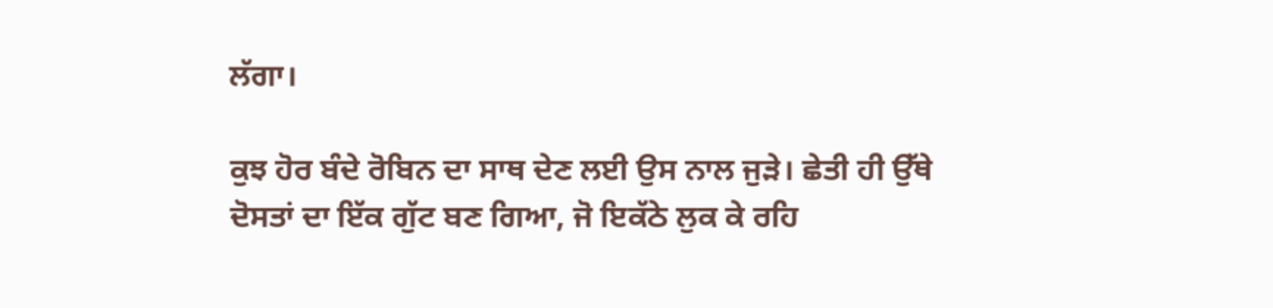ਲੱਗਾ।

ਕੁਝ ਹੋਰ ਬੰਦੇ ਰੋਬਿਨ ਦਾ ਸਾਥ ਦੇਣ ਲਈ ਉਸ ਨਾਲ ਜੁੜੇ। ਛੇਤੀ ਹੀ ਉੱਥੇ ਦੋਸਤਾਂ ਦਾ ਇੱਕ ਗੁੱਟ ਬਣ ਗਿਆ, ਜੋ ਇਕੱਠੇ ਲੁਕ ਕੇ ਰਹਿ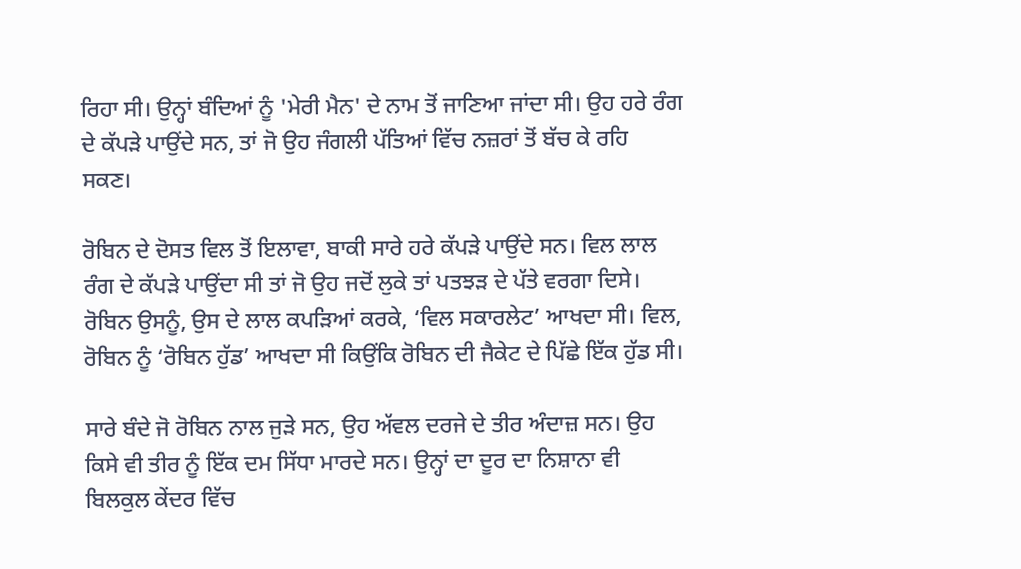ਰਿਹਾ ਸੀ। ਉਨ੍ਹਾਂ ਬੰਦਿਆਂ ਨੂੰ 'ਮੇਰੀ ਮੈਨ' ਦੇ ਨਾਮ ਤੋਂ ਜਾਣਿਆ ਜਾਂਦਾ ਸੀ। ਉਹ ਹਰੇ ਰੰਗ ਦੇ ਕੱਪੜੇ ਪਾਉਂਦੇ ਸਨ, ਤਾਂ ਜੋ ਉਹ ਜੰਗਲੀ ਪੱਤਿਆਂ ਵਿੱਚ ਨਜ਼ਰਾਂ ਤੋਂ ਬੱਚ ਕੇ ਰਹਿ ਸਕਣ।

ਰੋਬਿਨ ਦੇ ਦੋਸਤ ਵਿਲ ਤੋਂ ਇਲਾਵਾ, ਬਾਕੀ ਸਾਰੇ ਹਰੇ ਕੱਪੜੇ ਪਾਉਂਦੇ ਸਨ। ਵਿਲ ਲਾਲ ਰੰਗ ਦੇ ਕੱਪੜੇ ਪਾਉਂਦਾ ਸੀ ਤਾਂ ਜੋ ਉਹ ਜਦੋਂ ਲੁਕੇ ਤਾਂ ਪਤਝੜ ਦੇ ਪੱਤੇ ਵਰਗਾ ਦਿਸੇ। ਰੋਬਿਨ ਉਸਨੂੰ, ਉਸ ਦੇ ਲਾਲ ਕਪੜਿਆਂ ਕਰਕੇ, ‘ਵਿਲ ਸਕਾਰਲੇਟ’ ਆਖਦਾ ਸੀ। ਵਿਲ, ਰੋਬਿਨ ਨੂੰ ‘ਰੋਬਿਨ ਹੁੱਡ’ ਆਖਦਾ ਸੀ ਕਿਉਂਕਿ ਰੋਬਿਨ ਦੀ ਜੈਕੇਟ ਦੇ ਪਿੱਛੇ ਇੱਕ ਹੁੱਡ ਸੀ।

ਸਾਰੇ ਬੰਦੇ ਜੋ ਰੋਬਿਨ ਨਾਲ ਜੁੜੇ ਸਨ, ਉਹ ਅੱਵਲ ਦਰਜੇ ਦੇ ਤੀਰ ਅੰਦਾਜ਼ ਸਨ। ਉਹ ਕਿਸੇ ਵੀ ਤੀਰ ਨੂੰ ਇੱਕ ਦਮ ਸਿੱਧਾ ਮਾਰਦੇ ਸਨ। ਉਨ੍ਹਾਂ ਦਾ ਦੂਰ ਦਾ ਨਿਸ਼ਾਨਾ ਵੀ ਬਿਲਕੁਲ ਕੇਂਦਰ ਵਿੱਚ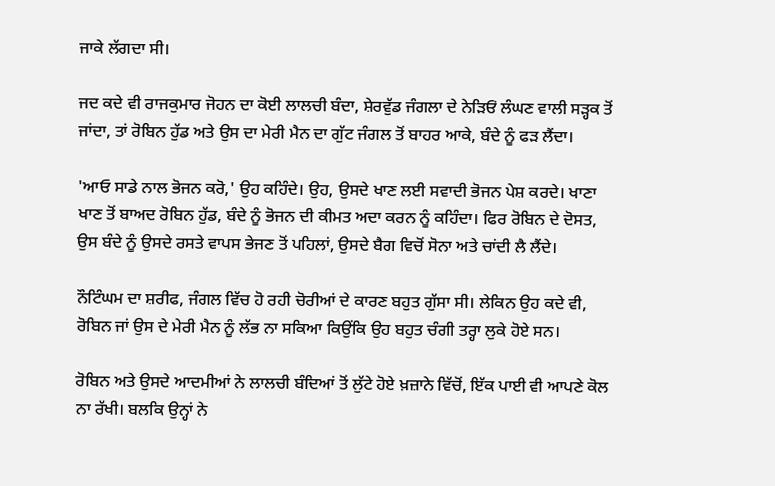ਜਾਕੇ ਲੱਗਦਾ ਸੀ।

ਜਦ ਕਦੇ ਵੀ ਰਾਜਕੁਮਾਰ ਜੋਹਨ ਦਾ ਕੋਈ ਲਾਲਚੀ ਬੰਦਾ, ਸ਼ੇਰਵੁੱਡ ਜੰਗਲਾ ਦੇ ਨੇੜਿਓਂ ਲੰਘਣ ਵਾਲੀ ਸੜ੍ਹਕ ਤੋਂ ਜਾਂਦਾ, ਤਾਂ ਰੋਬਿਨ ਹੁੱਡ ਅਤੇ ਉਸ ਦਾ ਮੇਰੀ ਮੈਨ ਦਾ ਗੁੱਟ ਜੰਗਲ ਤੋਂ ਬਾਹਰ ਆਕੇ, ਬੰਦੇ ਨੂੰ ਫੜ ਲੈਂਦਾ।

'ਆਓ ਸਾਡੇ ਨਾਲ ਭੋਜਨ ਕਰੋ,' ਉਹ ਕਹਿੰਦੇ। ਉਹ, ਉਸਦੇ ਖਾਣ ਲਈ ਸਵਾਦੀ ਭੋਜਨ ਪੇਸ਼ ਕਰਦੇ। ਖਾਣਾ ਖਾਣ ਤੋਂ ਬਾਅਦ ਰੋਬਿਨ ਹੁੱਡ, ਬੰਦੇ ਨੂੰ ਭੋਜਨ ਦੀ ਕੀਮਤ ਅਦਾ ਕਰਨ ਨੂੰ ਕਹਿੰਦਾ। ਫਿਰ ਰੋਬਿਨ ਦੇ ਦੋਸਤ, ਉਸ ਬੰਦੇ ਨੂੰ ਉਸਦੇ ਰਸਤੇ ਵਾਪਸ ਭੇਜਣ ਤੋਂ ਪਹਿਲਾਂ, ਉਸਦੇ ਬੈਗ ਵਿਚੋਂ ਸੋਨਾ ਅਤੇ ਚਾਂਦੀ ਲੈ ਲੈਂਦੇ।

ਨੌਟਿੰਘਮ ਦਾ ਸ਼ਰੀਫ, ਜੰਗਲ ਵਿੱਚ ਹੋ ਰਹੀ ਚੋਰੀਆਂ ਦੇ ਕਾਰਣ ਬਹੁਤ ਗੁੱਸਾ ਸੀ। ਲੇਕਿਨ ਉਹ ਕਦੇ ਵੀ, ਰੋਬਿਨ ਜਾਂ ਉਸ ਦੇ ਮੇਰੀ ਮੈਨ ਨੂੰ ਲੱਭ ਨਾ ਸਕਿਆ ਕਿਉਂਕਿ ਉਹ ਬਹੁਤ ਚੰਗੀ ਤਰ੍ਹਾ ਲੁਕੇ ਹੋਏ ਸਨ।

ਰੋਬਿਨ ਅਤੇ ਉਸਦੇ ਆਦਮੀਆਂ ਨੇ ਲਾਲਚੀ ਬੰਦਿਆਂ ਤੋਂ ਲੁੱਟੇ ਹੋਏ ਖ਼ਜ਼ਾਨੇ ਵਿੱਚੋਂ, ਇੱਕ ਪਾਈ ਵੀ ਆਪਣੇ ਕੋਲ ਨਾ ਰੱਖੀ। ਬਲਕਿ ਉਨ੍ਹਾਂ ਨੇ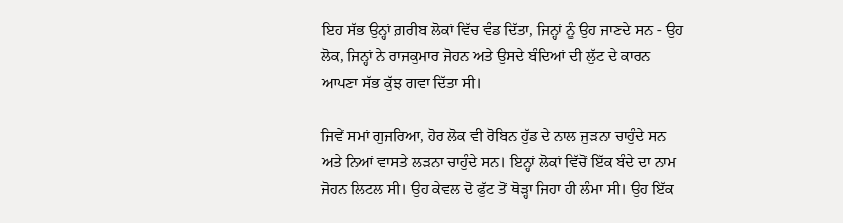ਇਹ ਸੱਭ ਉਨ੍ਹਾਂ ਗ਼ਰੀਬ ਲੋਕਾਂ ਵਿੱਚ ਵੰਡ ਦਿੱਤਾ, ਜਿਨ੍ਹਾਂ ਨੂੰ ਉਹ ਜਾਣਦੇ ਸਨ - ਉਹ ਲੋਕ, ਜਿਨ੍ਹਾਂ ਨੇ ਰਾਜਕੁਮਾਰ ਜੋਹਨ ਅਤੇ ਉਸਦੇ ਬੰਦਿਆਂ ਦੀ ਲੁੱਟ ਦੇ ਕਾਰਨ ਆਪਣਾ ਸੱਭ ਕੁੱਝ ਗਵਾ ਦਿੱਤਾ ਸੀ।

ਜਿਵੇਂ ਸਮਾਂ ਗੁਜਰਿਆ, ਹੋਰ ਲੋਕ ਵੀ ਰੋਬਿਨ ਹੁੱਡ ਦੇ ਨਾਲ ਜੁੜਨਾ ਚਾਹੁੰਦੇ ਸਨ ਅਤੇ ਨਿਆਂ ਵਾਸਤੇ ਲੜਨਾ ਚਾਹੁੰਦੇ ਸਨ। ਇਨ੍ਹਾਂ ਲੋਕਾਂ ਵਿੱਚੋਂ ਇੱਕ ਬੰਦੇ ਦਾ ਨਾਮ ਜੋਹਨ ਲਿਟਲ ਸੀ। ਉਹ ਕੇਵਲ ਦੋ ਫੁੱਟ ਤੋਂ ਥੋੜ੍ਹਾ ਜਿਹਾ ਹੀ ਲੰਮਾ ਸੀ। ਉਹ ਇੱਕ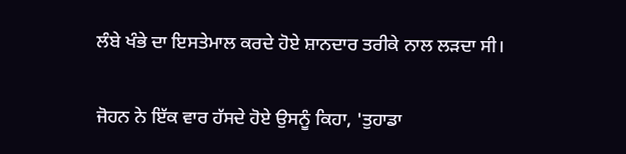ਲੰਬੇ ਖੰਭੇ ਦਾ ਇਸਤੇਮਾਲ ਕਰਦੇ ਹੋਏ ਸ਼ਾਨਦਾਰ ਤਰੀਕੇ ਨਾਲ ਲੜਦਾ ਸੀ।

ਜੋਹਨ ਨੇ ਇੱਕ ਵਾਰ ਹੱਸਦੇ ਹੋਏ ਉਸਨੂੰ ਕਿਹਾ, 'ਤੁਹਾਡਾ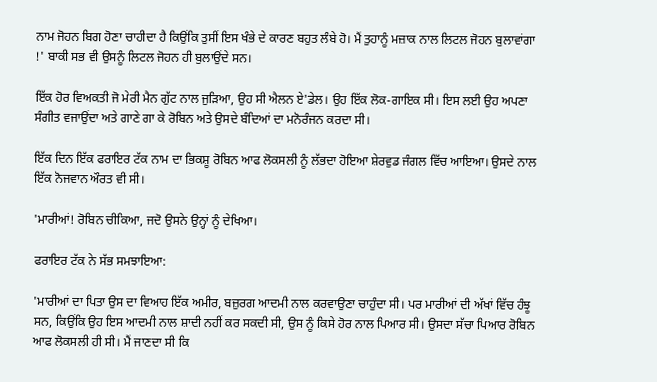ਨਾਮ ਜੋਹਨ ਬਿਗ ਹੋਣਾ ਚਾਹੀਦਾ ਹੈ ਕਿਉਂਕਿ ਤੁਸੀਂ ਇਸ ਖੰਭੇ ਦੇ ਕਾਰਣ ਬਹੁਤ ਲੰਬੇ ਹੋ। ਮੈਂ ਤੁਹਾਨੂੰ ਮਜ਼ਾਕ ਨਾਲ ਲਿਟਲ ਜੋਹਨ ਬੁਲਾਵਾਂਗਾ !' ਬਾਕੀ ਸਭ ਵੀ ਉਸਨੂੰ ਲਿਟਲ ਜੋਹਨ ਹੀ ਬੁਲਾਉਂਦੇ ਸਨ।

ਇੱਕ ਹੋਰ ਵਿਅਕਤੀ ਜੋ ਮੇਰੀ ਮੈਨ ਗੁੱਟ ਨਾਲ ਜੁੜਿਆ, ਉਹ ਸੀ ਐਲਨ ਏ'ਡੇਲ। ਉਹ ਇੱਕ ਲੋਕ-ਗਾਇਕ ਸੀ। ਇਸ ਲਈ ਉਹ ਅਪਣਾ ਸੰਗੀਤ ਵਜਾਉਂਦਾ ਅਤੇ ਗਾਣੇ ਗਾ ਕੇ ਰੋਬਿਨ ਅਤੇ ਉਸਦੇ ਬੰਦਿਆਂ ਦਾ ਮਨੋਰੰਜਨ ਕਰਦਾ ਸੀ।

ਇੱਕ ਦਿਨ ਇੱਕ ਫਰਾਇਰ ਟੱਕ ਨਾਮ ਦਾ ਭਿਕਸ਼ੂ ਰੋਬਿਨ ਆਫ ਲੋਕਸਲੀ ਨੂੰ ਲੱਭਦਾ ਹੋਇਆ ਸ਼ੇਰਵੁਡ ਜੰਗਲ ਵਿੱਚ ਆਇਆ। ਉਸਦੇ ਨਾਲ ਇੱਕ ਨੋਜਵਾਨ ਔਰਤ ਵੀ ਸੀ।

'ਮਾਰੀਆਂ! ਰੋਬਿਨ ਚੀਕਿਆ, ਜਦੋ ਉਸਨੇ ਉਨ੍ਹਾਂ ਨੂੰ ਦੇਖਿਆ।

ਫਰਾਇਰ ਟੱਕ ਨੇ ਸੱਭ ਸਮਝਾਇਆ:

'ਮਾਰੀਆਂ ਦਾ ਪਿਤਾ ਉਸ ਦਾ ਵਿਆਹ ਇੱਕ ਅਮੀਰ, ਬਜ਼ੁਰਗ ਆਦਮੀ ਨਾਲ ਕਰਵਾਉਣਾ ਚਾਹੁੰਦਾ ਸੀ। ਪਰ ਮਾਰੀਆਂ ਦੀ ਅੱਖਾਂ ਵਿੱਚ ਹੰਝੂ ਸਨ, ਕਿਉਂਕਿ ਉਹ ਇਸ ਆਦਮੀ ਨਾਲ ਸ਼ਾਦੀ ਨਹੀਂ ਕਰ ਸਕਦੀ ਸੀ, ਉਸ ਨੂੰ ਕਿਸੇ ਹੋਰ ਨਾਲ ਪਿਆਰ ਸੀ। ਉਸਦਾ ਸੱਚਾ ਪਿਆਰ ਰੋਬਿਨ ਆਫ ਲੋਕਸਲੀ ਹੀ ਸੀ। ਮੈਂ ਜਾਣਦਾ ਸੀ ਕਿ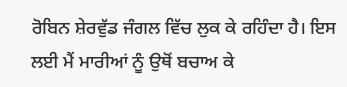ਰੋਬਿਨ ਸ਼ੇਰਵੁੱਡ ਜੰਗਲ ਵਿੱਚ ਲੁਕ ਕੇ ਰਹਿੰਦਾ ਹੈ। ਇਸ ਲਈ ਮੈਂ ਮਾਰੀਆਂ ਨੂੰ ਉਥੋਂ ਬਚਾਅ ਕੇ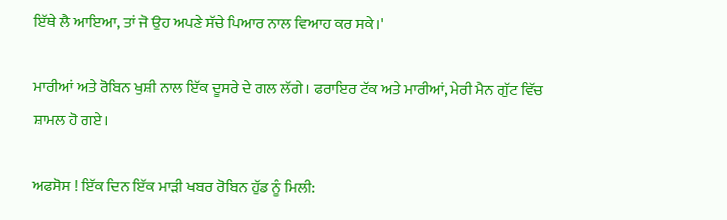ਇੱਥੇ ਲੈ ਆਇਆ, ਤਾਂ ਜੋ ਉਹ ਅਪਣੇ ਸੱਚੇ ਪਿਆਰ ਨਾਲ ਵਿਆਹ ਕਰ ਸਕੇ।'

ਮਾਰੀਆਂ ਅਤੇ ਰੋਬਿਨ ਖੁਸ਼ੀ ਨਾਲ ਇੱਕ ਦੂਸਰੇ ਦੇ ਗਲ ਲੱਗੇ। ਫਰਾਇਰ ਟੱਕ ਅਤੇ ਮਾਰੀਆਂ, ਮੇਰੀ ਮੈਨ ਗੁੱਟ ਵਿੱਚ ਸ਼ਾਮਲ ਹੋ ਗਏ।

ਅਫਸੋਸ ! ਇੱਕ ਦਿਨ ਇੱਕ ਮਾੜੀ ਖਬਰ ਰੋਬਿਨ ਹੁੱਡ ਨੂੰ ਮਿਲੀ: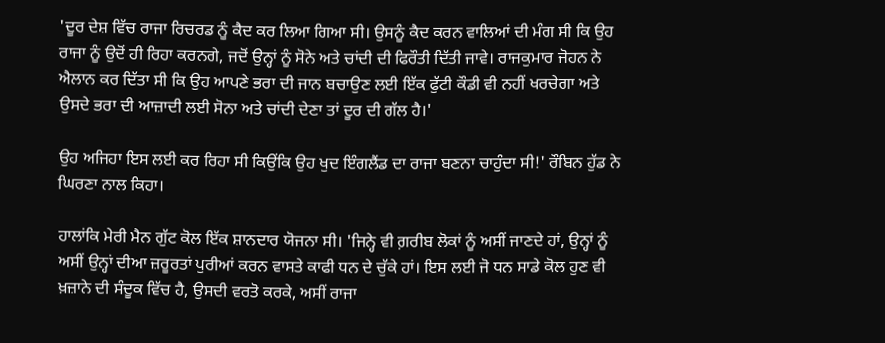'ਦੂਰ ਦੇਸ਼ ਵਿੱਚ ਰਾਜਾ ਰਿਚਰਡ ਨੂੰ ਕੈਦ ਕਰ ਲਿਆ ਗਿਆ ਸੀ। ਉਸਨੂੰ ਕੈਦ ਕਰਨ ਵਾਲਿਆਂ ਦੀ ਮੰਗ ਸੀ ਕਿ ਉਹ ਰਾਜਾ ਨੂੰ ਉਦੋਂ ਹੀ ਰਿਹਾ ਕਰਨਗੇ, ਜਦੋਂ ਉਨ੍ਹਾਂ ਨੂੰ ਸੋਨੇ ਅਤੇ ਚਾਂਦੀ ਦੀ ਫਿਰੌਤੀ ਦਿੱਤੀ ਜਾਵੇ। ਰਾਜਕੁਮਾਰ ਜੋਹਨ ਨੇ ਐਲਾਨ ਕਰ ਦਿੱਤਾ ਸੀ ਕਿ ਉਹ ਆਪਣੇ ਭਰਾ ਦੀ ਜਾਨ ਬਚਾਉਣ ਲਈ ਇੱਕ ਫੁੱਟੀ ਕੌਡੀ ਵੀ ਨਹੀਂ ਖਰਚੇਗਾ ਅਤੇ ਉਸਦੇ ਭਰਾ ਦੀ ਆਜ਼ਾਦੀ ਲਈ ਸੋਨਾ ਅਤੇ ਚਾਂਦੀ ਦੇਣਾ ਤਾਂ ਦੂਰ ਦੀ ਗੱਲ ਹੈ।'

ਉਹ ਅਜਿਹਾ ਇਸ ਲਈ ਕਰ ਰਿਹਾ ਸੀ ਕਿਉਂਕਿ ਉਹ ਖੁਦ ਇੰਗਲੈਂਡ ਦਾ ਰਾਜਾ ਬਣਨਾ ਚਾਹੁੰਦਾ ਸੀ!' ਰੌਬਿਨ ਹੁੱਡ ਨੇ ਘਿਰਣਾ ਨਾਲ ਕਿਹਾ।

ਹਾਲਾਂਕਿ ਮੇਰੀ ਮੈਨ ਗੁੱਟ ਕੋਲ ਇੱਕ ਸ਼ਾਨਦਾਰ ਯੋਜਨਾ ਸੀ। 'ਜਿਨ੍ਹੇ ਵੀ ਗ਼ਰੀਬ ਲੋਕਾਂ ਨੂੰ ਅਸੀਂ ਜਾਣਦੇ ਹਾਂ, ਉਨ੍ਹਾਂ ਨੂੰ ਅਸੀਂ ਉਨ੍ਹਾਂ ਦੀਆ ਜ਼ਰੂਰਤਾਂ ਪੁਰੀਆਂ ਕਰਨ ਵਾਸਤੇ ਕਾਫੀ ਧਨ ਦੇ ਚੁੱਕੇ ਹਾਂ। ਇਸ ਲਈ ਜੋ ਧਨ ਸਾਡੇ ਕੋਲ ਹੁਣ ਵੀ ਖ਼ਜ਼ਾਨੇ ਦੀ ਸੰਦੂਕ ਵਿੱਚ ਹੈ, ਉਸਦੀ ਵਰਤੋ ਕਰਕੇ, ਅਸੀਂ ਰਾਜਾ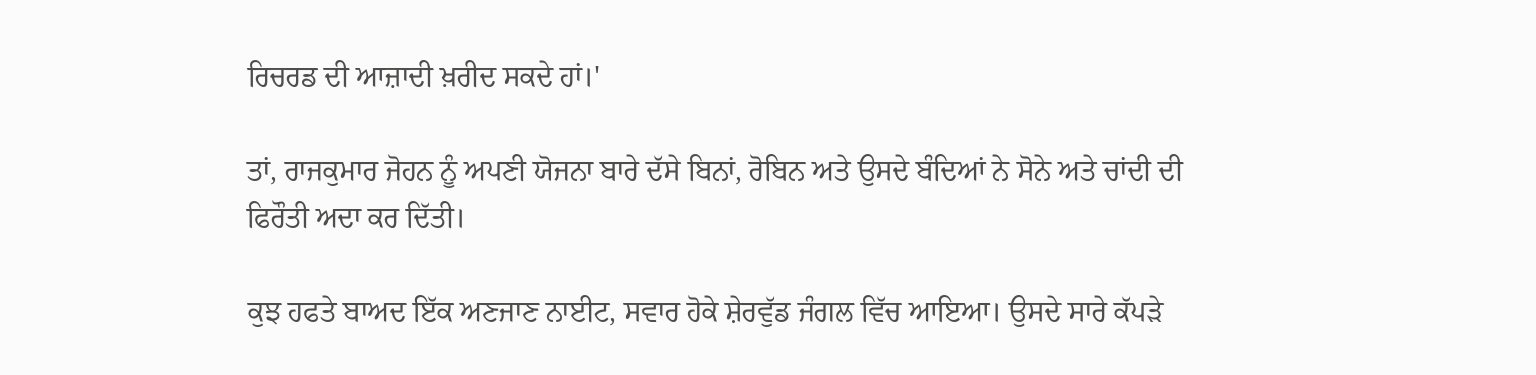ਰਿਚਰਡ ਦੀ ਆਜ਼ਾਦੀ ਖ਼ਰੀਦ ਸਕਦੇ ਹਾਂ।'

ਤਾਂ, ਰਾਜਕੁਮਾਰ ਜੋਹਨ ਨੂੰ ਅਪਣੀ ਯੋਜਨਾ ਬਾਰੇ ਦੱਸੇ ਬਿਨਾਂ, ਰੋਬਿਨ ਅਤੇ ਉਸਦੇ ਬੰਦਿਆਂ ਨੇ ਸੋਨੇ ਅਤੇ ਚਾਂਦੀ ਦੀ ਫਿਰੌਤੀ ਅਦਾ ਕਰ ਦਿੱਤੀ।

ਕੁਝ ਹਫਤੇ ਬਾਅਦ ਇੱਕ ਅਣਜਾਣ ਨਾਈਟ, ਸਵਾਰ ਹੋਕੇ ਸ਼ੇਰਵੁੱਡ ਜੰਗਲ ਵਿੱਚ ਆਇਆ। ਉਸਦੇ ਸਾਰੇ ਕੱਪੜੇ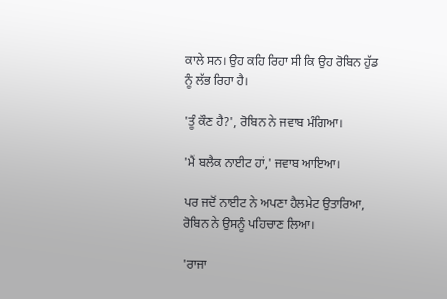ਕਾਲੇ ਸਨ। ਉਹ ਕਹਿ ਰਿਹਾ ਸੀ ਕਿ ਉਹ ਰੋਬਿਨ ਹੁੱਡ ਨੂੰ ਲੱਭ ਰਿਹਾ ਹੈ।

'ਤੂੰ ਕੌਣ ਹੈ?', ਰੋਬਿਨ ਨੇ ਜਵਾਬ ਮੰਗਿਆ।

'ਮੈਂ ਬਲੈਕ ਨਾਈਟ ਹਾਂ,' ਜਵਾਬ ਆਇਆ।

ਪਰ ਜਦੋਂ ਨਾਈਟ ਨੇ ਅਪਣਾ ਹੈਲਮੇਟ ਉਤਾਰਿਆ, ਰੋਬਿਨ ਨੇ ਉਸਨੂੰ ਪਹਿਚਾਣ ਲਿਆ।

'ਰਾਜਾ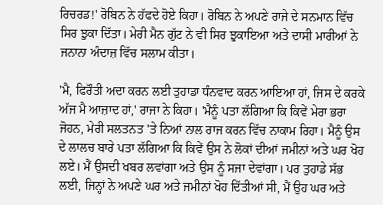ਰਿਚਰਡ!' ਰੋਬਿਨ ਨੇ ਹੱਫਦੇ ਹੋਏ ਕਿਹਾ। ਰੋਬਿਨ ਨੇ ਅਪਣੇ ਰਾਜੇ ਦੇ ਸਨਮਾਨ ਵਿੱਚ ਸਿਰ ਝੁਕਾ ਦਿੱਤਾ। ਮੇਰੀ ਮੈਨ ਗੁੱਟ ਨੇ ਵੀ ਸਿਰ ਝੁਕਾਇਆ ਅਤੇ ਦਾਸੀ ਮਾਰੀਆਂ ਨੇ ਜਨਾਨਾ ਅੰਦਾਜ਼ ਵਿੱਚ ਸਲਾਮ ਕੀਤਾ।

'ਮੈ, ਫਿਰੌਤੀ ਅਦਾ ਕਰਨ ਲਈ ਤੁਹਾਡਾ ਧੰਨਵਾਦ ਕਰਨ ਆਇਆ ਹਾਂ, ਜਿਸ ਦੇ ਕਰਕੇ ਅੱਜ ਮੈ ਆਜ਼ਾਦ ਹਾਂ,' ਰਾਜਾ ਨੇ ਕਿਹਾ। 'ਮੈਨੂੰ ਪਤਾ ਲੱਗਿਆ ਕਿ ਕਿਵੇਂ ਮੇਰਾ ਭਰਾ ਜੋਹਨ, ਮੇਰੀ ਸਲਤਨਤ 'ਤੇ ਨਿਆਂ ਨਾਲ ਰਾਜ ਕਰਨ ਵਿੱਚ ਨਾਕਾਮ ਰਿਹਾ। ਮੈਨੂੰ ਉਸ ਦੇ ਲਾਲਚ ਬਾਰੇ ਪਤਾ ਲੱਗਿਆ ਕਿ ਕਿਵੇਂ ਉਸ ਨੇ ਲੋਕਾਂ ਦੀਆਂ ਜਮੀਨਾਂ ਅਤੇ ਘਰ ਖੋਹ ਲਏ। ਮੈਂ ਉਸਦੀ ਖਬਰ ਲਵਾਂਗਾ ਅਤੇ ਉਸ ਨੂੰ ਸਜਾ ਦੇਵਾਂਗਾ। ਪਰ ਤੁਹਾਡੇ ਸੱਭ ਲਈ, ਜਿਨ੍ਹਾਂ ਨੇ ਅਪਣੇ ਘਰ ਅਤੇ ਜਮੀਨਾਂ ਖੋਹ ਦਿੱਤੀਆਂ ਸੀ, ਮੈਂ ਉਹ ਘਰ ਅਤੇ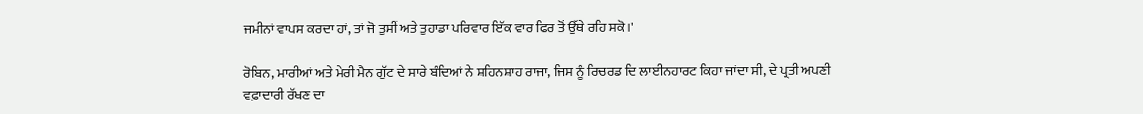ਜਮੀਨਾਂ ਵਾਪਸ ਕਰਦਾ ਹਾਂ, ਤਾਂ ਜੋ ਤੁਸੀਂ ਅਤੇ ਤੁਹਾਡਾ ਪਰਿਵਾਰ ਇੱਕ ਵਾਰ ਫਿਰ ਤੋਂ ਉੱਥੇ ਰਹਿ ਸਕੋ।'

ਰੋਬਿਨ, ਮਾਰੀਆਂ ਅਤੇ ਮੇਰੀ ਮੈਨ ਗੁੱਟ ਦੇ ਸਾਰੇ ਬੰਦਿਆਂ ਨੇ ਸ਼ਹਿਨਸ਼ਾਹ ਰਾਜਾ, ਜਿਸ ਨੂੰ ਰਿਚਰਡ ਦਿ ਲਾਈਨਹਾਰਟ ਕਿਹਾ ਜਾਂਦਾ ਸੀ, ਦੇ ਪ੍ਰਤੀ ਅਪਣੀ ਵਫ਼ਾਦਾਰੀ ਰੱਖਣ ਦਾ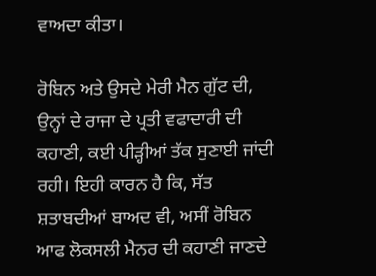ਵਾਅਦਾ ਕੀਤਾ।

ਰੋਬਿਨ ਅਤੇ ਉਸਦੇ ਮੇਰੀ ਮੈਨ ਗੁੱਟ ਦੀ, ਉਨ੍ਹਾਂ ਦੇ ਰਾਜਾ ਦੇ ਪ੍ਰਤੀ ਵਫਾਦਾਰੀ ਦੀ ਕਹਾਣੀ, ਕਈ ਪੀੜ੍ਹੀਆਂ ਤੱਕ ਸੁਣਾਈ ਜਾਂਦੀ ਰਹੀ। ਇਹੀ ਕਾਰਨ ਹੈ ਕਿ, ਸੱਤ ਸ਼ਤਾਬਦੀਆਂ ਬਾਅਦ ਵੀ, ਅਸੀਂ ਰੋਬਿਨ ਆਫ ਲੋਕਸਲੀ ਮੈਨਰ ਦੀ ਕਹਾਣੀ ਜਾਣਦੇ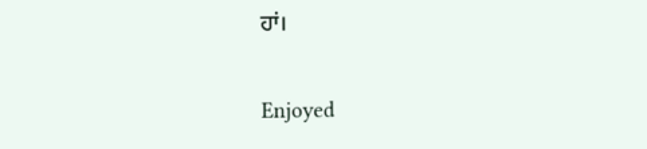ਹਾਂ।

Enjoyed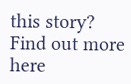this story?
Find out more here